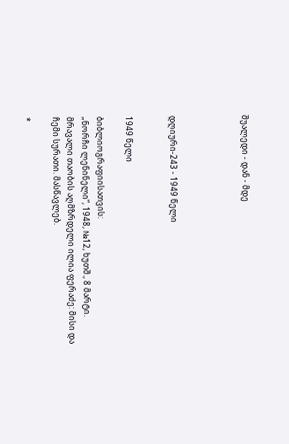შუალედი - დან - მდე




დღიური-243 - 1949 წელი


1949 წელი

ბიბლიოგრაფიისათვის:
„ნორჩი ლენინელი“, 1948, №12, ხუთშ., 8 მარტი.
მრავალი თაობის აღმზრდელი ილია ფერაძე: მისი და ჩემი სურათი. მასწავლებ.

*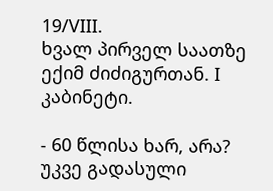19/VIII.
ხვალ პირველ საათზე ექიმ ძიძიგურთან. I კაბინეტი.

- 60 წლისა ხარ, არა?
უკვე გადასული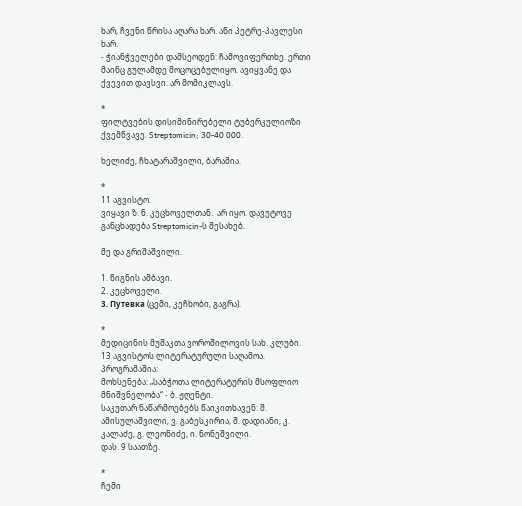ხარ, ჩვენი წრისა აღარა ხარ. აწი პეტრე-პავლესი ხარ.
- ჭიანჭველები დამსეოდენ: ჩამოვიფერთხე. ერთი მაინც გულამდე მოცოცებულიყო. ავიყვანე და ქვევით დავსვი. არ მომიკლავს.

*
ფილტვების დისიმინირებელი ტუბერკულიოზი ქვემწვავე. Streptomicin; 30-40 000.

ხელიძე, ჩხატარაშვილი, ბარამია.

*
11 აგვისტო.
ვიყავი ზ. ნ. კეცხოველთან.  არ იყო. დავუტოვე განცხადება Streptomicin-ს შესახებ.

მე და გრიშაშვილი.

1. წიგნის ამბავი.
2. კეცხოველი.
3. Путевка (ცემი, კეჩხობი, გაგრა).

*
მედიცინის მუშაკთა ვოროშილოვის სახ. კლუბი.
13 აგვისტოს ლიტერატურული საღამოა.
პროგრამაშია:
მოხსენება: „საბჭოთა ლიტერატურის მსოფლიო მნიშვნელობა“ - ბ. ჟღენტი.
საკუთარ ნაწარმოებებს წაიკითხავენ: შ. ამისულაშვილი, ვ. გაბესკირია, შ. დადიანი, კ. კალაძე, გ. ლეონიძე, ი. ნონეშვილი.
დას. 9 საათზე.

*
ჩემი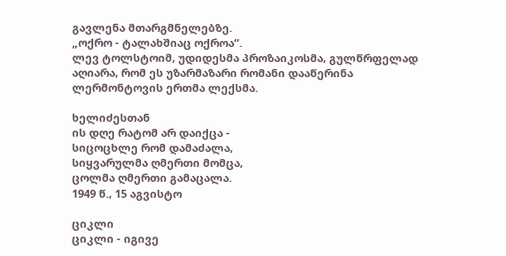გავლენა მთარგმნელებზე.
„ოქრო - ტალახშიაც ოქროა“.
ლევ ტოლსტოიმ, უდიდესმა პროზაიკოსმა, გულწრფელად აღიარა, რომ ეს უზარმაზარი რომანი დააწერინა ლერმონტოვის ერთმა ლექსმა.

ხელიძესთან
ის დღე რატომ არ დაიქცა -
სიცოცხლე რომ დამაძალა,
სიყვარულმა ღმერთი მომცა,
ცოლმა ღმერთი გამაცალა.
1949 წ., 15 აგვისტო

ციკლი
ციკლი - იგივე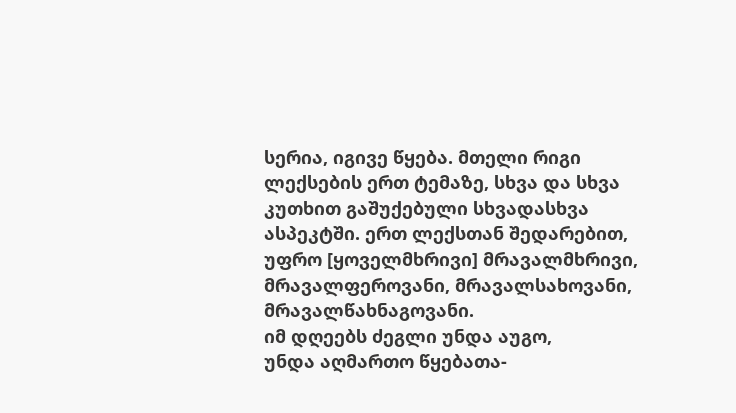სერია, იგივე წყება. მთელი რიგი ლექსების ერთ ტემაზე, სხვა და სხვა კუთხით გაშუქებული სხვადასხვა  ასპეკტში. ერთ ლექსთან შედარებით, უფრო [ყოველმხრივი] მრავალმხრივი, მრავალფეროვანი, მრავალსახოვანი, მრავალწახნაგოვანი.
იმ დღეებს ძეგლი უნდა აუგო,
უნდა აღმართო წყებათა-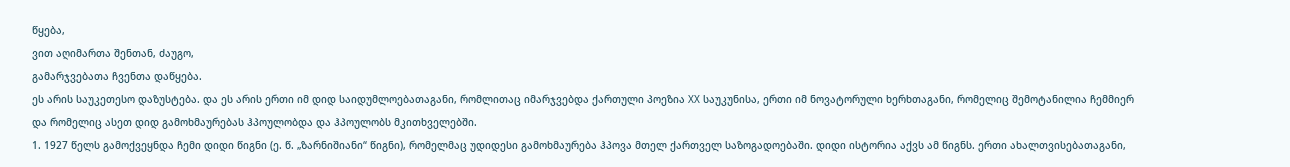წყება,
ვით აღიმართა შენთან, ძაუგო,
გამარჯვებათა ჩვენთა დაწყება.
ეს არის საუკეთესო დაზუსტება. და ეს არის ერთი იმ დიდ საიდუმლოებათაგანი, რომლითაც იმარჯვებდა ქართული პოეზია XX საუკუნისა, ერთი იმ ნოვატორული ხერხთაგანი, რომელიც შემოტანილია ჩემმიერ და რომელიც ასეთ დიდ გამოხმაურებას ჰპოულობდა და ჰპოულობს მკითხველებში.
1. 1927 წელს გამოქვეყნდა ჩემი დიდი წიგნი (ე. წ. „ზარნიშიანი“ წიგნი), რომელმაც უდიდესი გამოხმაურება ჰპოვა მთელ ქართველ საზოგადოებაში. დიდი ისტორია აქვს ამ წიგნს. ერთი ახალთვისებათაგანი,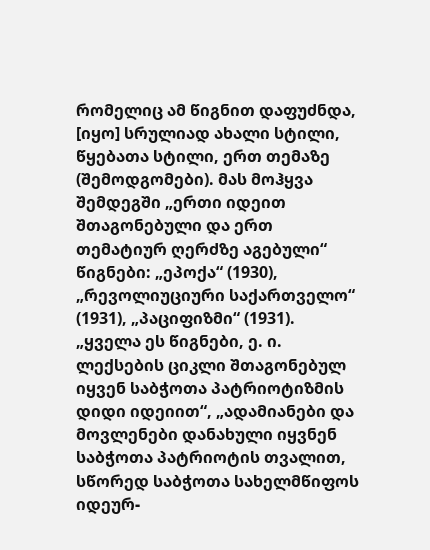რომელიც ამ წიგნით დაფუძნდა, [იყო] სრულიად ახალი სტილი, წყებათა სტილი, ერთ თემაზე (შემოდგომები). მას მოჰყვა შემდეგში „ერთი იდეით შთაგონებული და ერთ თემატიურ ღერძზე აგებული“ წიგნები: „ეპოქა“ (1930), „რევოლიუციური საქართველო“ (1931), „პაციფიზმი“ (1931). „ყველა ეს წიგნები, ე. ი. ლექსების ციკლი შთაგონებულ იყვენ საბჭოთა პატრიოტიზმის დიდი იდეიით“, „ადამიანები და მოვლენები დანახული იყვნენ საბჭოთა პატრიოტის თვალით, სწორედ საბჭოთა სახელმწიფოს იდეურ-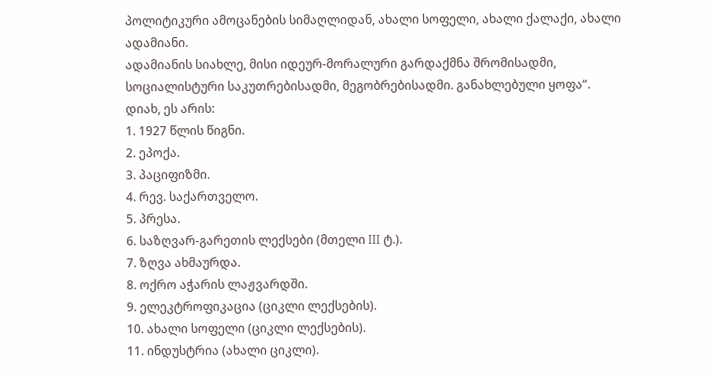პოლიტიკური ამოცანების სიმაღლიდან, ახალი სოფელი, ახალი ქალაქი, ახალი ადამიანი.
ადამიანის სიახლე, მისი იდეურ-მორალური გარდაქმნა შრომისადმი,  სოციალისტური საკუთრებისადმი, მეგობრებისადმი. განახლებული ყოფა“.
დიახ, ეს არის:
1. 1927 წლის წიგნი.
2. ეპოქა.
3. პაციფიზმი.
4. რევ. საქართველო.
5. პრესა.
6. საზღვარ-გარეთის ლექსები (მთელი III ტ.).
7. ზღვა ახმაურდა.
8. ოქრო აჭარის ლაჟვარდში.
9. ელეკტროფიკაცია (ციკლი ლექსების).
10. ახალი სოფელი (ციკლი ლექსების).
11. ინდუსტრია (ახალი ციკლი).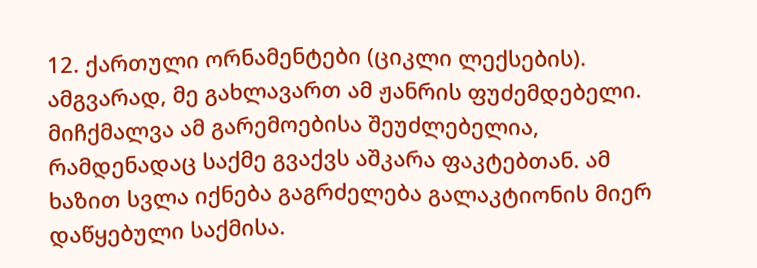12. ქართული ორნამენტები (ციკლი ლექსების).
ამგვარად, მე გახლავართ ამ ჟანრის ფუძემდებელი. მიჩქმალვა ამ გარემოებისა შეუძლებელია, რამდენადაც საქმე გვაქვს აშკარა ფაკტებთან. ამ ხაზით სვლა იქნება გაგრძელება გალაკტიონის მიერ დაწყებული საქმისა.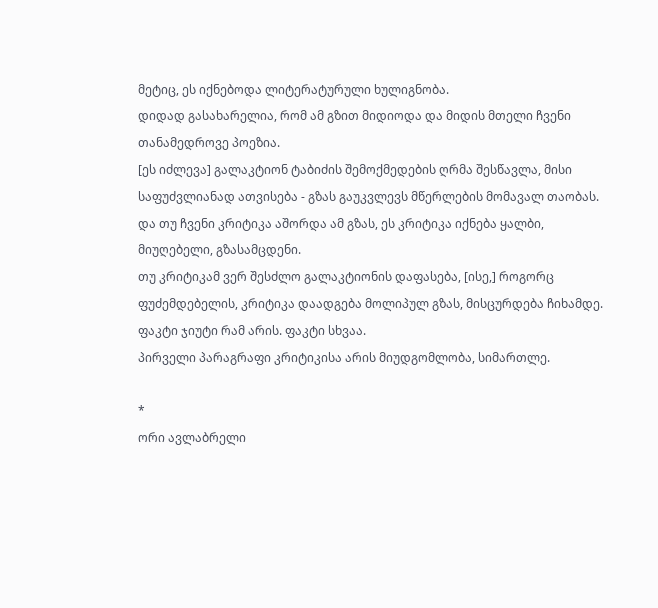მეტიც, ეს იქნებოდა ლიტერატურული ხულიგნობა.
დიდად გასახარელია, რომ ამ გზით მიდიოდა და მიდის მთელი ჩვენი თანამედროვე პოეზია.
[ეს იძლევა] გალაკტიონ ტაბიძის შემოქმედების ღრმა შესწავლა, მისი საფუძვლიანად ათვისება - გზას გაუკვლევს მწერლების მომავალ თაობას. და თუ ჩვენი კრიტიკა აშორდა ამ გზას, ეს კრიტიკა იქნება ყალბი, მიუღებელი, გზასამცდენი.
თუ კრიტიკამ ვერ შესძლო გალაკტიონის დაფასება, [ისე,] როგორც ფუძემდებელის, კრიტიკა დაადგება მოლიპულ გზას, მისცურდება ჩიხამდე.
ფაკტი ჯიუტი რამ არის. ფაკტი სხვაა.
პირველი პარაგრაფი კრიტიკისა არის მიუდგომლობა, სიმართლე.

*
ორი ავლაბრელი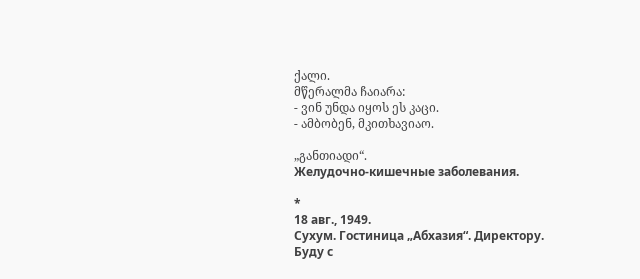ქალი.
მწერალმა ჩაიარა:
- ვინ უნდა იყოს ეს კაცი.
- ამბობენ, მკითხავიაო.

„განთიადი“.
Желудочно-кишечные заболевания.

*
18 авг., 1949.
Сухум. Гостиница „Абхазия“. Директору.
Буду с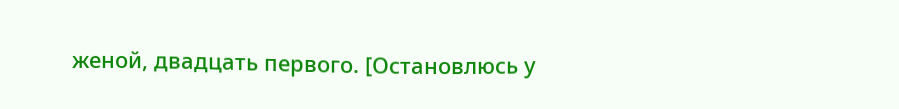женой, двадцать первого. [Остановлюсь у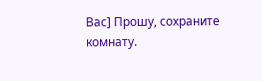Вас] Прошу, сохраните комнату.